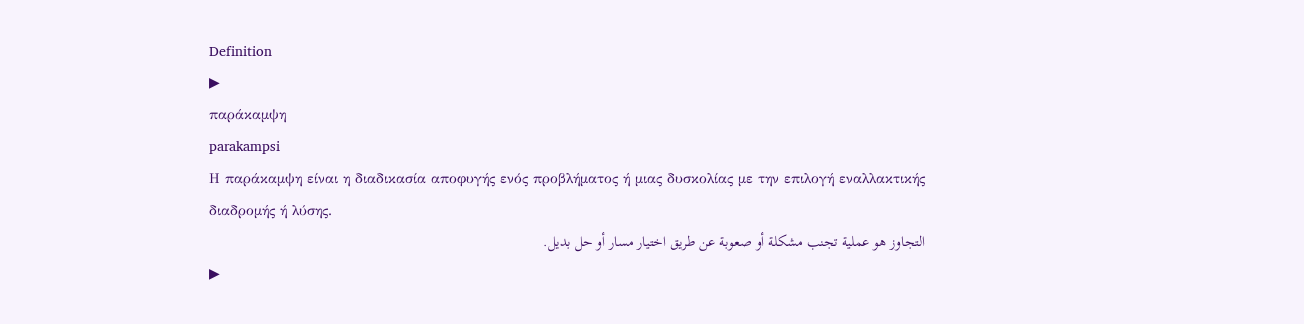Definition
▶
παράκαμψη
parakampsi
Η παράκαμψη είναι η διαδικασία αποφυγής ενός προβλήματος ή μιας δυσκολίας με την επιλογή εναλλακτικής διαδρομής ή λύσης.
التجاوز هو عملية تجنب مشكلة أو صعوبة عن طريق اختيار مسار أو حل بديل.
▶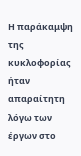Η παράκαμψη της κυκλοφορίας ήταν απαραίτητη λόγω των έργων στο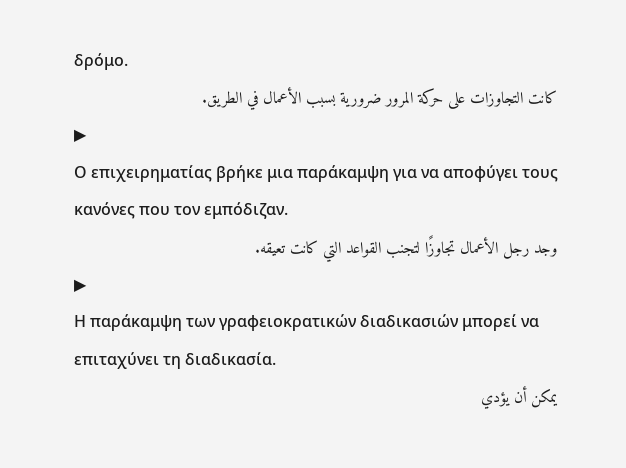δρόμο.
كانت التجاوزات على حركة المرور ضرورية بسبب الأعمال في الطريق.
▶
Ο επιχειρηματίας βρήκε μια παράκαμψη για να αποφύγει τους κανόνες που τον εμπόδιζαν.
وجد رجل الأعمال تجاوزًا لتجنب القواعد التي كانت تعيقه.
▶
Η παράκαμψη των γραφειοκρατικών διαδικασιών μπορεί να επιταχύνει τη διαδικασία.
يمكن أن يؤدي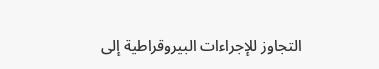التجاوز للإجراءات البيروقراطية إلى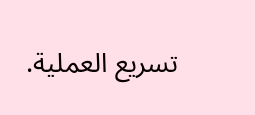تسريع العملية.